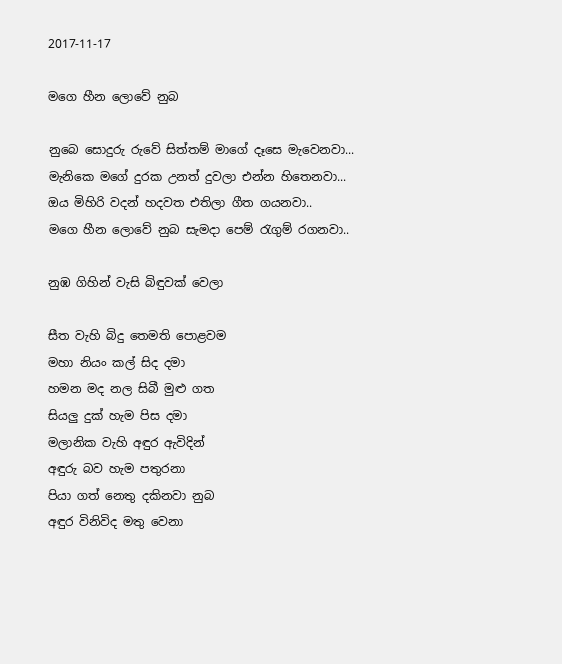2017-11-17

මගෙ හීන ලොවේ නුබ

නුබෙ සොදුරු රුවේ සිත්තම් මාගේ දෑසෙ මැවෙනවා...
මැනිකෙ මගේ දුරක උනත් දුවලා එන්න හිතෙනවා...
ඔය මිහිරි වදන් හදවත එතිලා ගීත ගයනවා..
මගෙ හීන ලොවේ නුබ සැමදා පෙම් රැගුම් රගනවා..

නුඹ ගිහින් වැසි බිඳුවක් වෙලා

සීත වැහි බිදු තෙමති පොළවම
මහා නියං කල් සිද දමා
හමන මද නල සිබී මුළු ගත
සියලු දුක් හැම පිස දමා
මලානික වැහි අඳුර ඇවිදින්
අඳුරු බව හැම පතුරනා
පියා ගත් නෙතු දකිනවා නුබ
අඳුර විනිවිද මතු වෙනා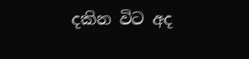දකින විට අද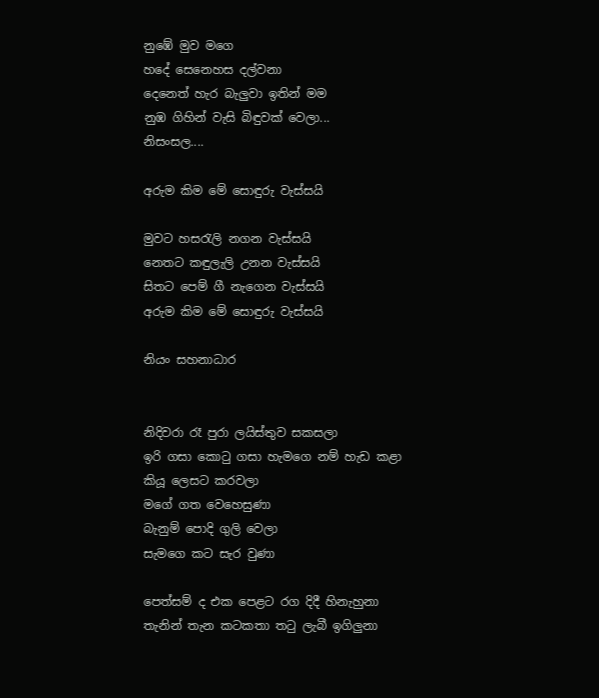නුඹේ මුව මගෙ
හදේ සෙනෙහස දල්වනා
දෙනෙත් හැර බැලුවා ඉතින් මම
නුඹ ගිහින් වැසි බිඳුවක් වෙලා...
නිසංසල....

අරුම කිම මේ සොඳුරු වැස්සයි

මුවට හසරැලි නගන වැස්සයි
නෙතට කඳුලැලි උනන වැස්සයි
සිතට පෙම් ගී නැගෙන වැස්සයි
අරුම කිම මේ සොඳුරු වැස්සයි

නියං සහනාධාර


නිදිවරා රෑ පුරා ලයිස්තුව සකසලා
ඉරි ගසා කොටු ගසා හැමගෙ නම් හැඩ කළා
කියූ ලෙසට කරවලා
මගේ ගත වෙහෙසුණා
බැනුම් පොදි ගුලි වෙලා
සැමගෙ කට සැර වුණා

පෙත්සම් ද එක පෙළට රග දිදී හිනැහුනා
තැනින් තැන කටකතා තටු ලැබී ඉගිලුනා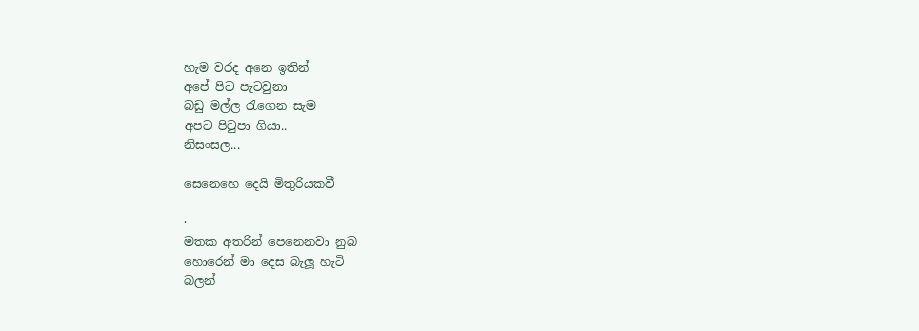හැම වරද අනෙ ඉතින්
අපේ පිට පැටවුනා
බඩු මල්ල රැගෙන සැම
අපට පිටුපා ගියා..
නිසංසල...

සෙනෙහෙ දෙයි මිතුරියකවී

·
මතක අතරින් පෙනෙනවා නුබ
හොරෙන් මා දෙස බැලූ හැටි
බලන්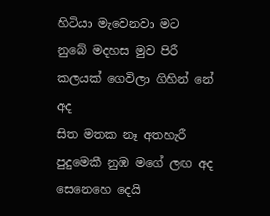හිටියා මැවෙනවා මට
නුබේ මදහස මුව පිරී
කලයක් ගෙවිලා ගිහින් නේ අද
සිත මතක නෑ අතහැරී
පුදුමෙකී නුඹ මගේ ලඟ අද
සෙනෙහෙ දෙයි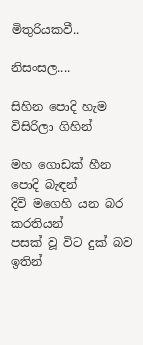මිතුරියකවී..

නිසංසල....

සිහින පොදි හැම විසිරිලා ගිහින්

මහ ගොඩක් හීන පොදි බැඳන්
දිවි මගෙහි යන බර කරතියන්
පසක් වූ විට දුක් බව ඉතින්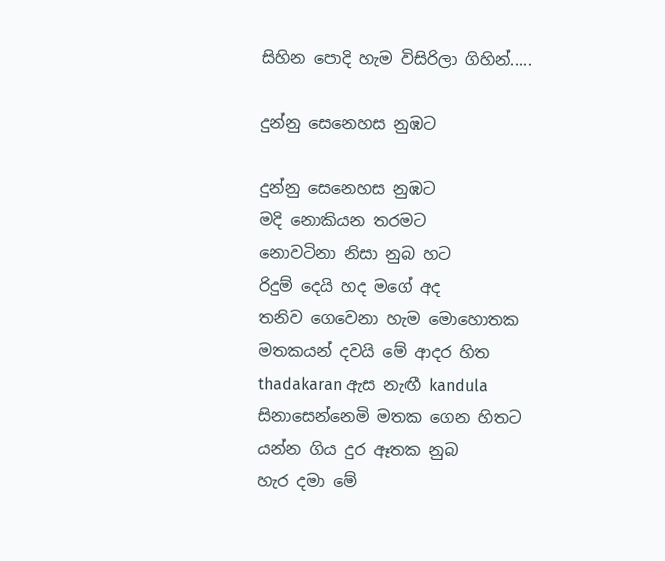සිහින පොදි හැම විසිරිලා ගිහින්.....

දුන්නු සෙනෙහස නුඹට

දුන්නු සෙනෙහස නුඹට
මදි නොකියන තරමට
නොවටිනා නිසා නුබ හට
රිදුම් දෙයි හද මගේ අද
තනිව ගෙවෙනා හැම මොහොතක
මතකයන් දවයි මේ ආදර හිත
thadakaran ඇස නැඟී kandula
සිනාසෙන්නෙමි මතක ගෙන හිතට
යන්න ගිය දුර ඈතක නුබ
හැර දමා මේ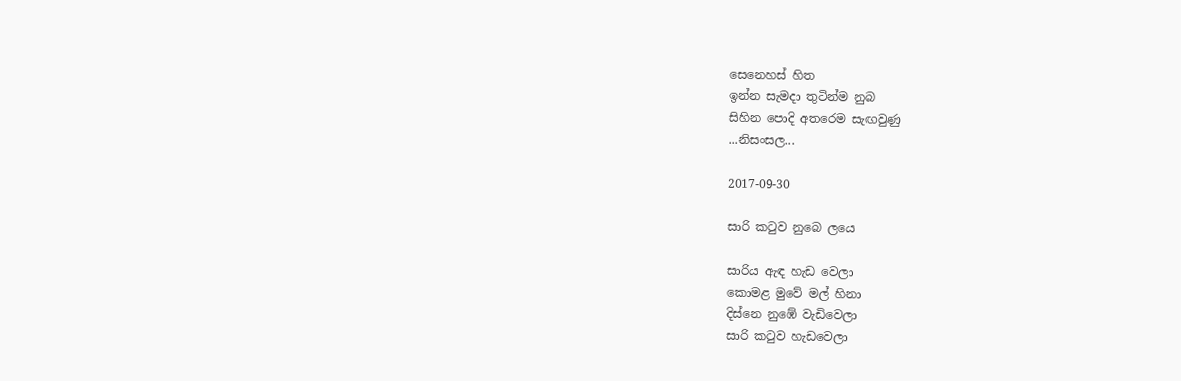සෙනෙහස් හිත
ඉන්න සැමදා තුටින්ම නුබ
සිහින පොදි අතරෙම සැඟවුණු
...නිසංසල...

2017-09-30

සාරි කටුව නුබෙ ලයෙ

සාරිය ඇඳ හැඩ වෙලා
කොමළ මුවේ මල් හිනා
දිස්නෙ නුඹේ වැඩිවෙලා
සාරි කටුව හැඩවෙලා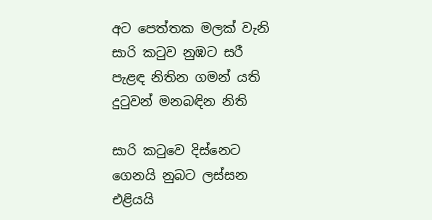අට පෙත්තක මලක් වැනි
සාරි කටුව නුඹට සරී
පැළඳ නිතින ගමන් යති
දුටුවන් මනබඳින නිති

සාරි කටුවෙ දිස්නෙට
ගෙනයි නුබට ලස්සන
එළියයි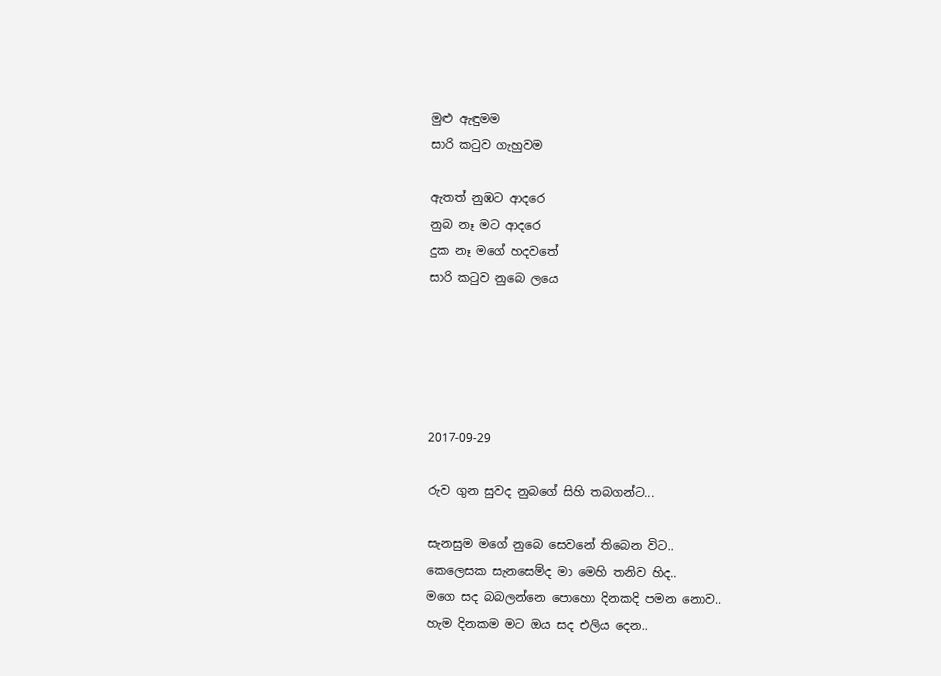මුළු ඇඳුමම
සාරි කටුව ගැහුවම

ඇතත් නුඹට ආදරෙ
නුබ නෑ මට ආදරෙ
දුක නෑ මගේ හදවතේ
සාරි කටුව නුබෙ ලයෙ





2017-09-29

රුව ගුන සුවද නුබගේ සිහි තබගන්ට...

සැනසුම මගේ නුබෙ සෙවනේ තිබෙන විට..
කෙලෙසක සැනසෙම්ද මා මෙහි තනිව හිද..
මගෙ සද බබලන්නෙ පොහො දිනකදි පමන නොව..
හැම දිනකම මට ඔය සද එලිය දෙන..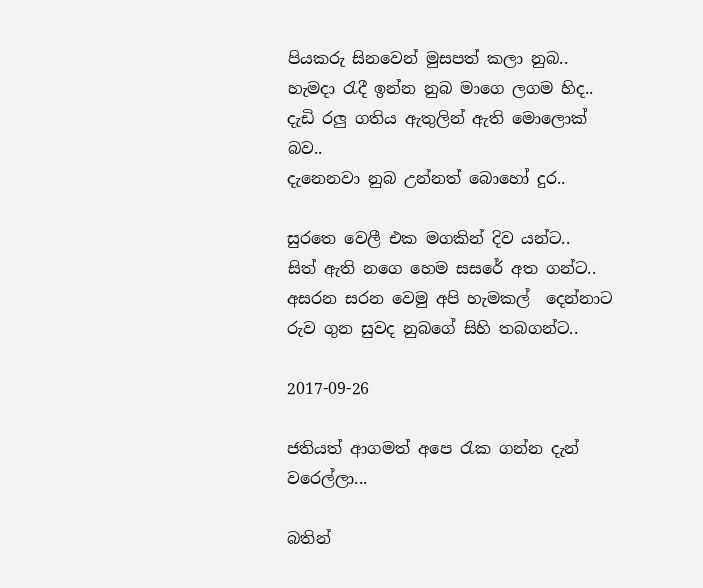පියකරු සිනවෙන් මුසපත් කලා නුබ..
හැමදා ‍රැදී ඉන්න නුබ මාගෙ ලගම හිද..
දැඩි රලු ගතිය ඇතුලින් ඇති මොලොක් බව..
දැනෙනවා නුබ උන්නත් බොහෝ දුර..

සුරතෙ වෙලී එක මගකින් දිව යන්ට..
සිත් ඇති නගෙ හෙම සසරේ අත ගන්ට..
අසරන සරන වෙමු අපි හැමකල්  දෙන්නාට
රුව ගුන සුවද නුබගේ සිහි තබගන්ට..

2017-09-26

ජතියත් ආගමත් අපෙ ‍රැක ගන්න දැන් වරෙල්ලා...

බතින්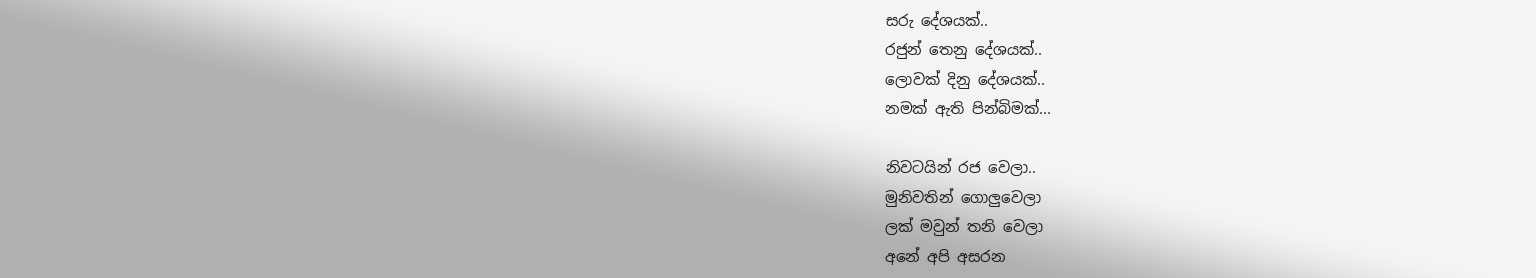සරු දේශයක්..
රජුන් තෙනු දේශයක්..
ලොවක් දිනු දේශයක්..
නමක් ඇති පින්බිමක්...

නිවටයින් රජ වෙලා..
මුනිවතින් ගොලුවෙලා
ලක් මවුන් තනි වෙලා
අනේ අපි අසරන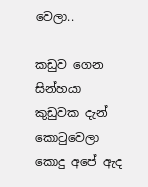වෙලා..

කඩුව ගෙන සින්හයා
කුඩුවක දැන් කො‍ටුවෙලා
කොදු අපේ ඇද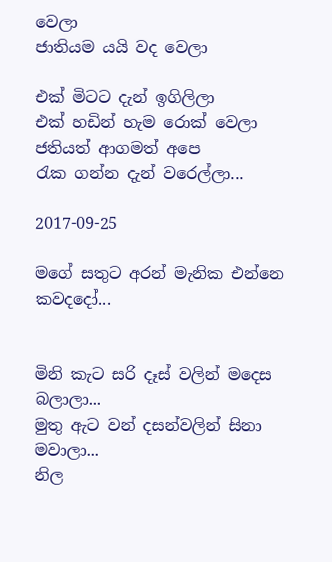වෙලා
ජාතියම යයි වද වෙලා

එක් මිටට දැන් ඉගිලිලා
එක් හඩින් හැම රොක් වෙලා
ජතියත් ආගමත් අපෙ
රැක ගන්න දැන් වරෙල්ලා...

2017-09-25

මගේ සතුට අරන් මැනික එන්නෙ කවදදෝ...


මිනි කැට සරි දෑස් වලින් මදෙස බලාලා...
මුතු ඇට වන් දසන්වලින් සිනා මවාලා...
නිල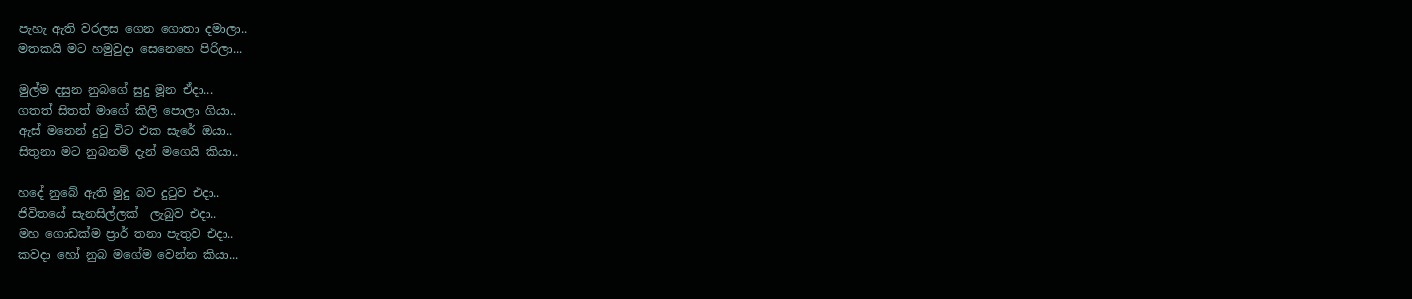පැහැ ඇති වරලස ගෙන ගොතා දමාලා..
මතකයි මට හමුවුදා සෙනෙහෙ පිරිලා...

මුල්ම දසුන නුබගේ සුදු මූන ඒදා...
ගතත් සිතත් මාගේ කිලි පොලා ගියා..
ඇස් මනෙන් දු‍ටු විට එක සැරේ ඔයා..
සිතුනා මට නුබනම් දැන් මගෙයි කියා..

හදේ නුබේ ඇති මුදු බව දු‍ටුව එදා..
ජිවිතයේ සැනසිල්ලක්  ලැබුව එදා..
මහ ගොඩක්ම ප්‍රාර් තනා පැතුව එදා..
කවදා හෝ නුබ මගේම වෙන්න කියා...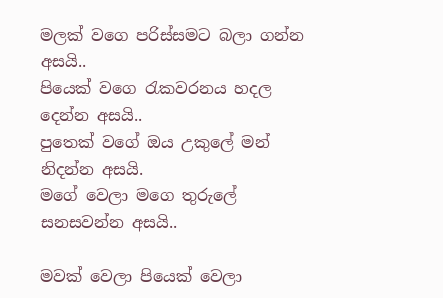මලක් වගෙ පරිස්සමට බලා ගන්න අසයි..
පියෙක් වගෙ ‍රැකවරනය හදල දෙන්න අසයි..
පුතෙක් වගේ ඔය උකුලේ මන් නිදන්න අසයි.
මගේ වෙලා මගෙ තුරුලේ සනසවන්න අසයි..

මවක් වෙලා පියෙක් වෙලා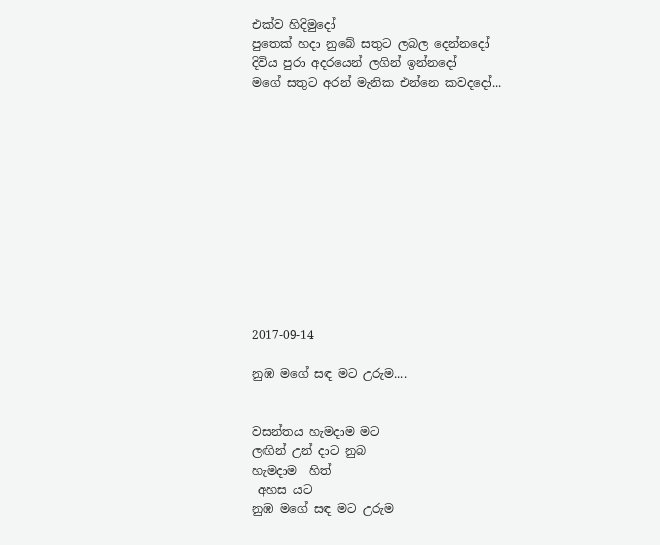එක්ව හිදිමුදෝ
පුතෙක් හදා නුබේ සතුට ලබල දෙන්නදෝ
දිවිය පුරා අදරයෙන් ලගින් ඉන්නදෝ
මගේ සතුට අරන් මැනික එන්නෙ කවදදෝ...












2017-09-14

නුඹ මගේ සඳ මට උරුම....


වසන්තය හැමදාම මට
ලඟින් උන් දාට නුබ
හැමදාම  හිත්
 අහස යට
නුඹ මගේ සඳ මට උරුම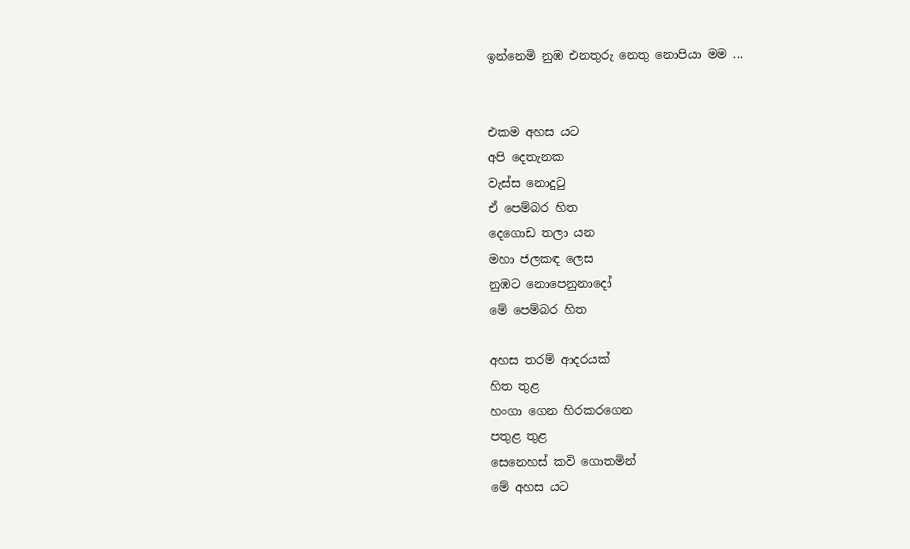ඉන්නෙමි නුඹ එනතුරු නෙතු නොපියා මම ...


එකම අහස යට
අපි දෙතැනක
වැස්ස නොදුටු
ඒ පෙම්බර හිත
දෙගොඩ තලා යන
මහා ජලකඳ ලෙස
නුඹට නොපෙනුනාදෝ
මේ පෙම්බර හිත

අහස තරම් ආදරයක්
හිත තුළ
හංගා ගෙන හිරකරගෙන
පතුළ තුළ
සෙනෙහස් කවි ගොතමින්
මේ අහස යට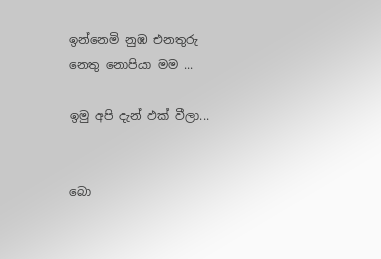ඉන්නෙමි නුඹ එනතුරු
නෙතු නොපියා මම ...

ඉමු අපි දැන් ඵක් වීලා...


බො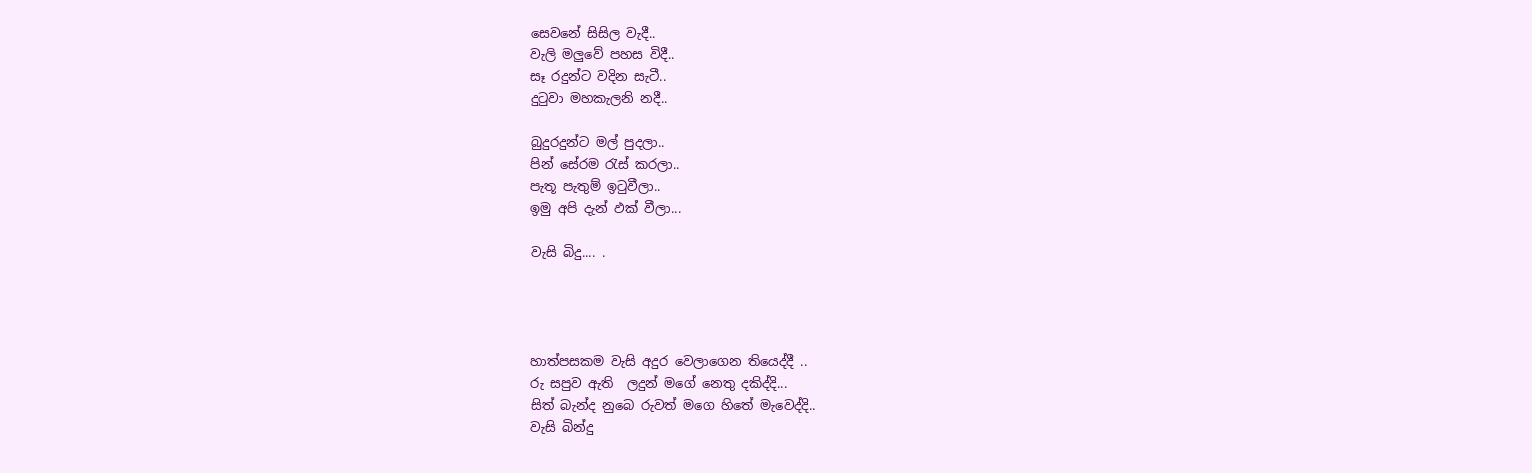සෙවනේ සිසිල වැදී..
වැලි මලුවේ පහස විදී..
සෑ රදුන්ට වදින සැටී..
දුටුවා මහකැලනි නදී..

බුදුරදුන්ට මල් පුදලා..
පින් සේරම රැස් කරලා..
පැතූ පැතුම් ඉටුවීලා..
ඉමු අපි දැන් ඵක් වීලා...

වැසි බිදු.... .




හාත්පසකම වැසි අදුර වෙලාගෙන තියෙද්දී ..
රු සපුව ඇති  ලදුන් මගේ නෙතු දකිද්දි...
සිත් බැන්ද නුබෙ රුවත් මගෙ හිතේ මැවෙද්දි..
වැසි බින්දු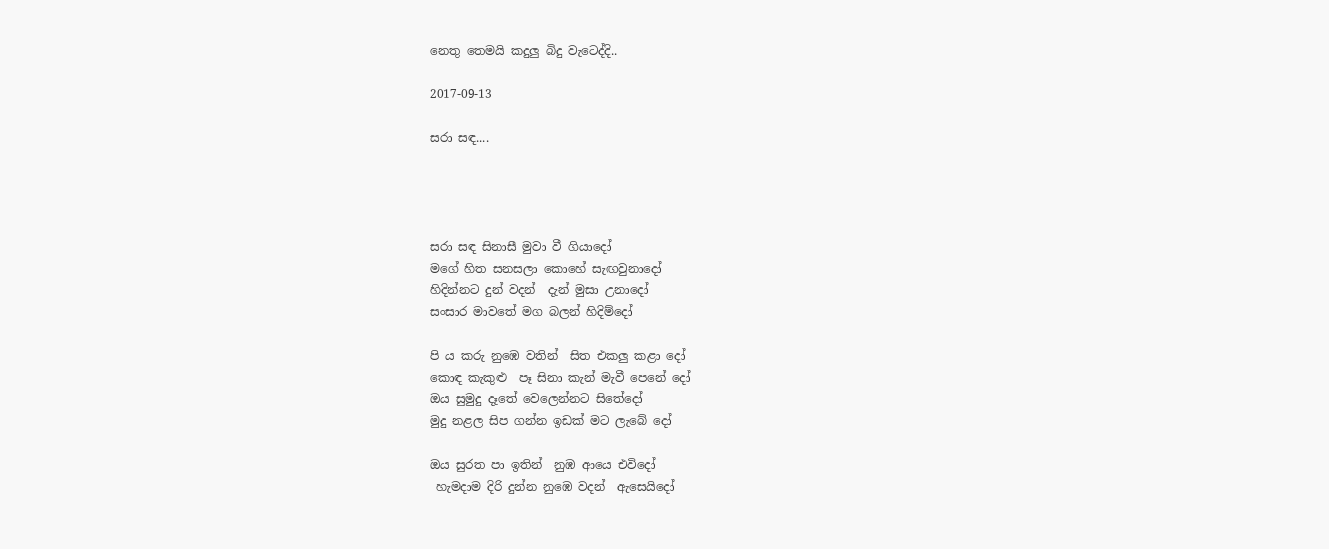නෙතු තෙමයි කදුලු බිදු වැටෙද්දි..

2017-09-13

සරා සඳ....




සරා සඳ සිනාසී මුවා වී ගියාදෝ
මගේ හිත සනසලා කොහේ සැඟවුනාදෝ
හිදින්නට දුන් වදන්  දැන් මුසා උනාදෝ
සංසාර මාවතේ මග බලන් හිදිම්දෝ

පි ය කරු නුඹෙ වතින්  සිත එකලු කළා දෝ
කොඳ කැකුළු  පෑ සිනා කැන් මැවී පෙනේ දෝ
ඔය සුමුදු දෑතේ වෙලෙන්නට සිතේදෝ
මුදු නළල සිප ගන්න ඉඩක් මට ලැබේ දෝ

ඔය සුරත පා ඉතින්  නුඹ ආයෙ එවිදෝ
 හැමදාම දිරි දුන්න නුඹෙ වදන්  ඇසෙයිදෝ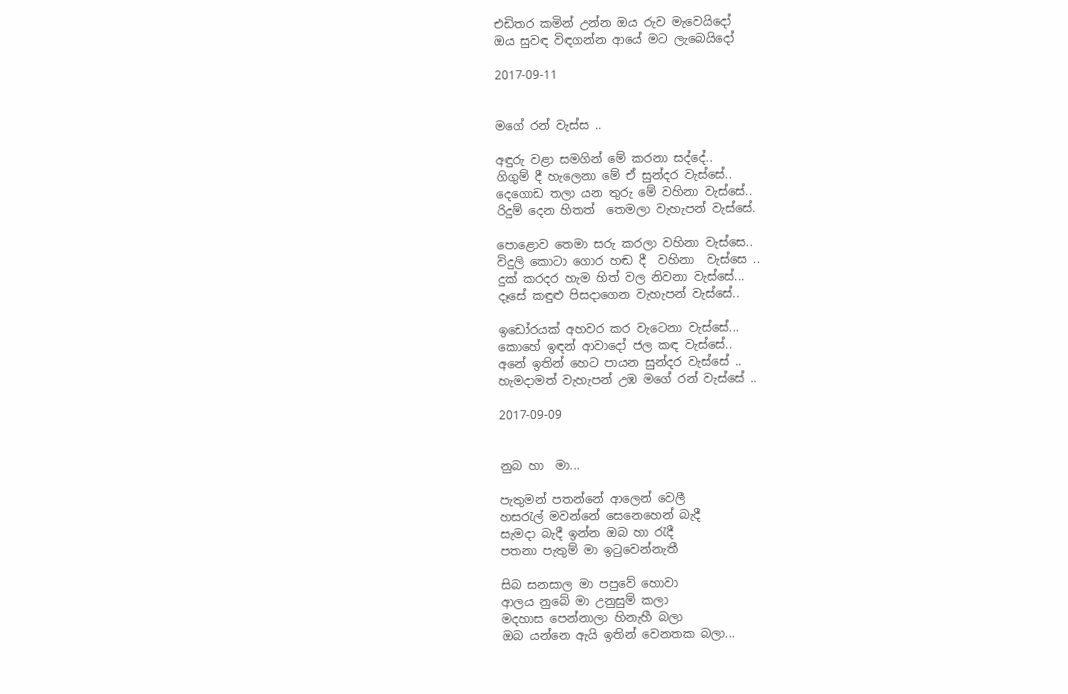එඩිතර කමින් උන්න ඔය රුව මැවෙයිදෝ
ඔය සුවඳ විඳගන්න ආයේ මට ලැබෙයිදෝ

2017-09-11


මගේ රන් වැස්ස ..

අඳුරු වළා සමගින් මේ කරනා සද්දේ..
ගිගුම් දී හැලෙනා මේ ඒ සුන්දර වැස්සේ..
දෙගොඩ තලා යන තුරු මේ වහිනා වැස්සේ..
රිදුම් දෙන හිතත්  තෙමලා වැහැපන් වැස්සේ.

පොළොව තෙමා සරු කරලා වහිනා වැස්සෙ..
විදුලි කොටා ගොර හඬ දී  වහිනා  වැස්සෙ ..
දුක් කරදර හැම හිත් වල නිවනා වැස්සේ...
දෑසේ කඳුළු පිසදාගෙන වැහැපන් වැස්සේ..

ඉඩෝරයක් අහවර කර වැටෙනා වැස්සේ...
කොහේ ඉඳන් ආවාදෝ ජල කඳ වැස්සේ..
අනේ ඉතින් හෙට පායන සුන්දර වැස්සේ ..
හැමදාමත් වැහැපන් උඹ මගේ රන් වැස්සේ ..

2017-09-09


නුබ හා  මා...

පැතුමන් පතන්නේ ආලෙන් වෙලී
හස‍රැල් මවන්නේ සෙනෙහෙන් බැදී
සැමදා බැදී ඉන්න ඔබ හා ‍රැදී
පතනා පැතුම් මා ඉ‍ටුවෙන්නැතී

සිබ සනසාල මා පපුවේ හොවා
ආලය නුබේ මා උනුසුම් කලා
මදහාස පෙන්නාලා හිනැහී බලා
ඔබ යන්නෙ ඇයි ඉතින් වෙනතක බලා...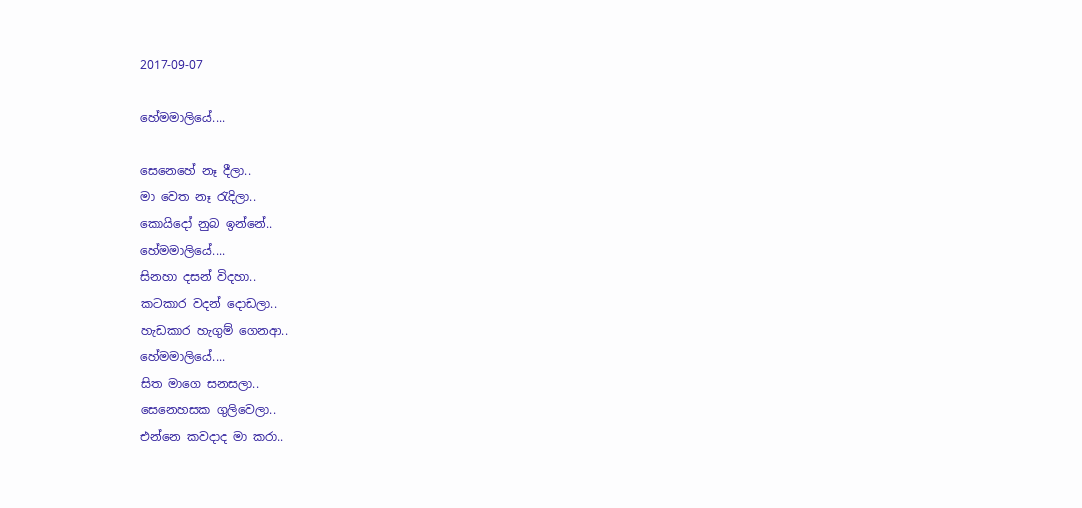2017-09-07

හේමමාලියේ....

සෙනෙහේ නෑ දීලා..
මා වෙත නෑ රැදිලා..
කොයිදෝ නුබ ඉන්නේ..
හේමමාලියේ....
සිනහා දසන් විදහා..
කටකාර වදන් දොඩලා..
හැඩකාර හැගුම් ගෙනආ..
හේමමාලියේ....
සිත මාගෙ සනසලා..
සෙනෙහසක ගුලිවෙලා..
එන්නෙ කවදාද මා කරා..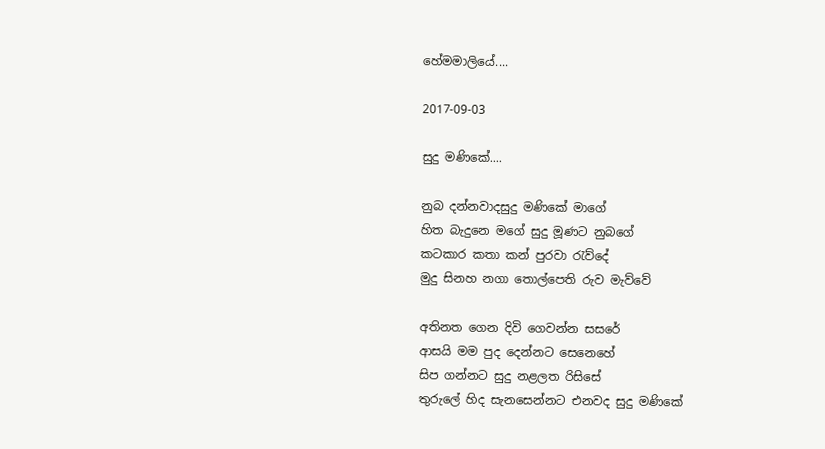හේමමාලියේ....

2017-09-03

සුදු මණිකේ....

නුබ දන්නවාදසුදු මණිකේ මාගේ
හිත බැදුනෙ මගේ සුදු මූණට නුබගේ
කටකාර කතා කන් පුරවා ‍රැව්දේ
මුදු සිනහ නගා තොල්පෙති රුව මැව්වේ

අතිනත ගෙන දිවි ගෙවන්න සසරේ
ආසයි මම පුද දෙන්නට සෙනෙහේ
සිප ගන්නට සුදු නළලත රිසිසේ
තුරුලේ හිද සැනසෙන්නට එනවද සුදු මණිකේ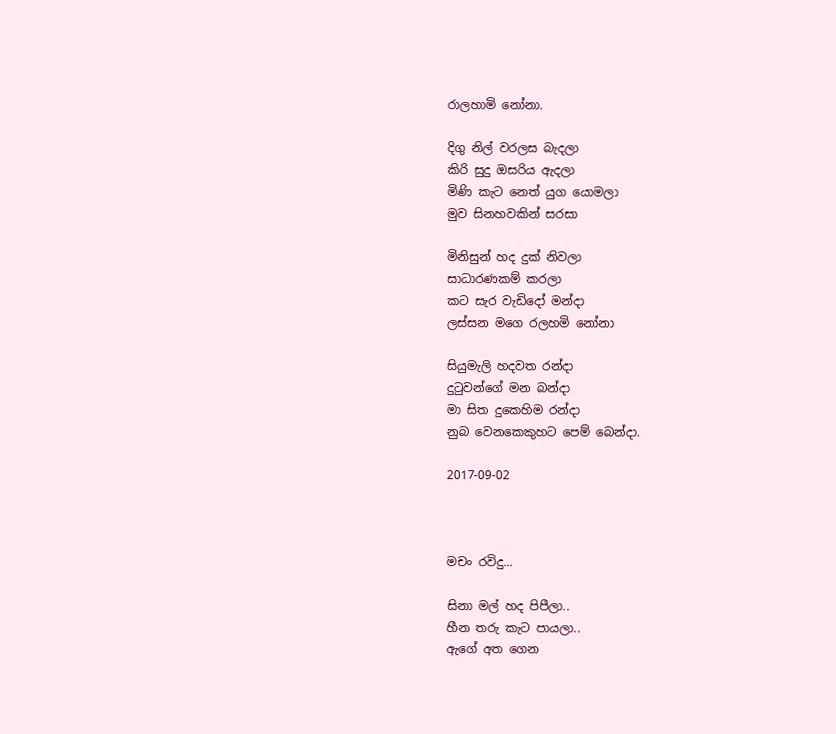රාලහාමි නෝනා.

දිගු නිල් වරලස බැදලා
කිරි සුදු ඔසරිය ඇදලා
මිණි කැට නෙත් යුග යොමලා
මුව සිනහවකින් සරසා

මිනිසුන් හද දුක් නිවලා
සාධාරණකම් කරලා
කට සැර වැඩිදෝ මන්දා
ලස්සන මගෙ රලහමි නෝනා

සියුමැලි හදවත රන්දා
දු‍ටුවන්ගේ මන බන්දා
මා සිත දුකෙහිම රන්දා
නුබ වෙනකෙකුහට පෙම් බෙන්දා.

2017-09-02



මචං රවිදු...

සිනා මල් හද පිපීලා..
හීන තරු කැට පායලා..
ඇගේ අත ගෙන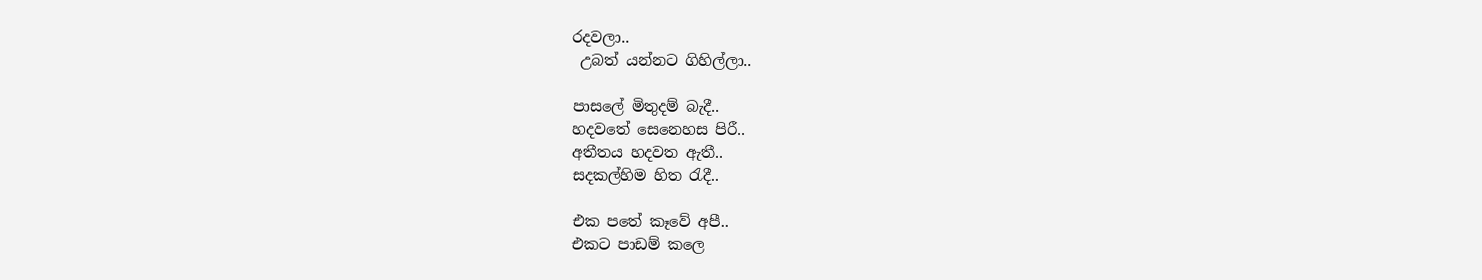රදවලා..
 උබත් යන්නට ගිහිල්ලා..

පාසලේ මිතුදම් බැදී..
හදවතේ සෙනෙහස පිරී..
අතීතය හදවත ඇතී..
සදකල්හිම හිත රැදී..

එක පතේ කෑවේ අපී..
එකට පාඩම් කලෙ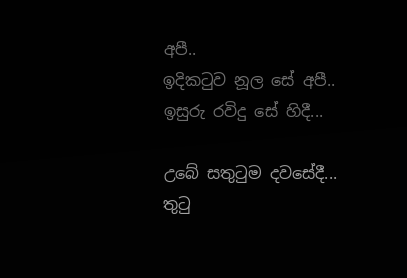අපී..
ඉදිකටුව නූල සේ අපී..
ඉසුරු රවිදු සේ හිදී...

උබේ සතුටුම දවසේදී...
තුටු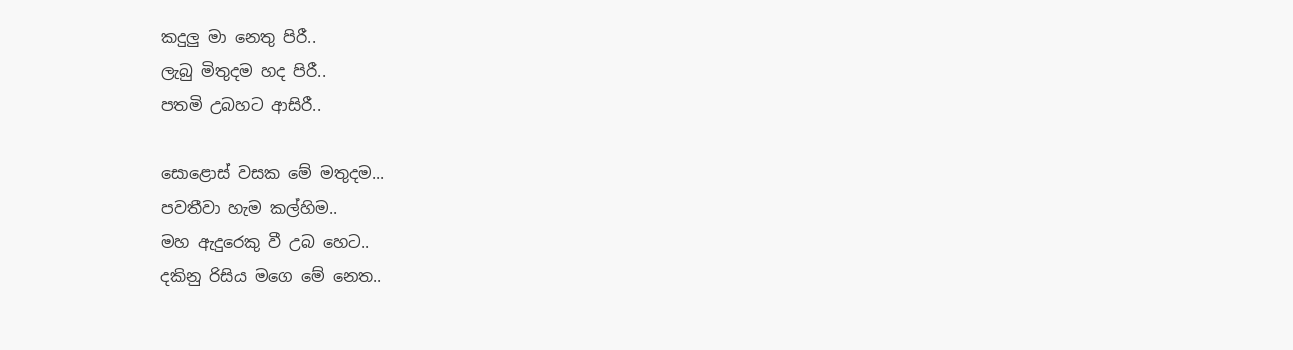කදුලු මා නෙතු පිරී..
ලැබු මිතුදම හද පිරී..
පතමි උබහට ආසිරී..

සොළොස් වසක මේ මතුදම...
පවතීවා හැම කල්හිම..
මහ ඇදුරෙකු වී උබ හෙට..
දකිනු රිසිය මගෙ මේ නෙත..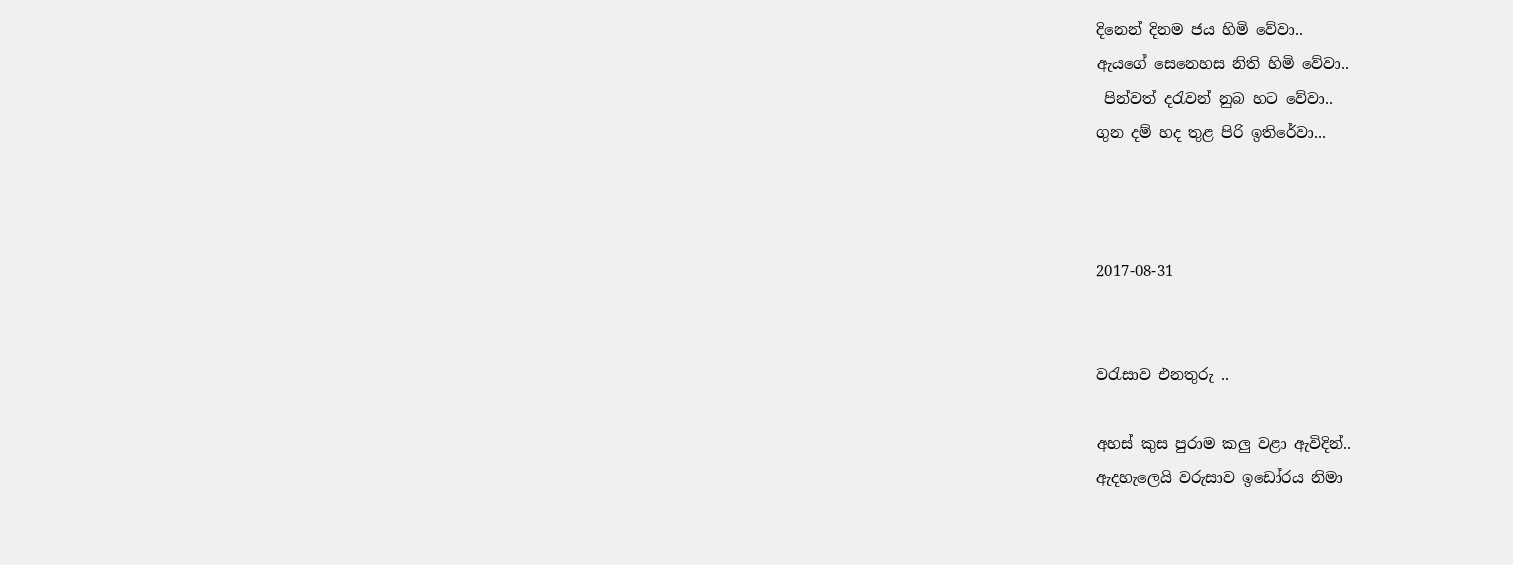දිනෙන් දිනම ජය හිමි වේවා..
ඇයගේ සෙනෙහස නිති හිමි වේවා..
 පින්වත් දරැවන් නුබ හට වේවා..
ගුන දම් හද තුළ පිරි ඉතිරේවා...



2017-08-31


වරැසාව එනතුරු ..

අහස් කුස පුරාම කලු වළා ඇවිදින්..
ඇදහැලෙයි වරුසාව ඉඩෝරය නිමා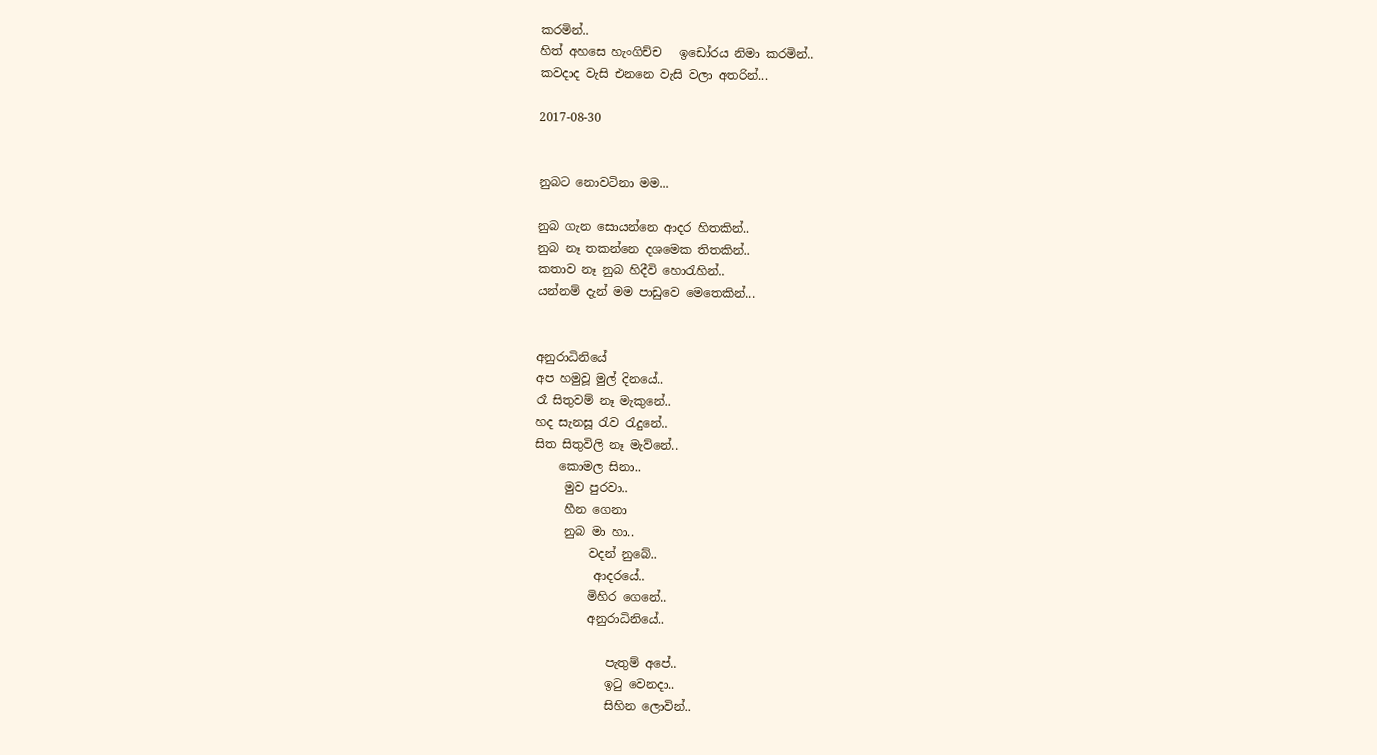කරමින්..
හිත් අහසෙ හැංගිච්ච   ඉඩෝරය නිමා කරමින්..
කවදාද වැසි එනනෙ වැසි වලා අතරින්...

2017-08-30


නුබට නොවටිනා මම...

නුබ ගැන සොයන්නෙ ආදර හිතකින්..
නුබ නෑ තකන්නෙ දශමෙක තිතකින්..
කතාව නෑ නුබ හිදීවි හොරැහින්..
යන්නම් දැන් මම පාඩුවෙ මෙතෙකින්...


අනුරාධිනියේ
අප හමුවූ මුල් දිනයේ..
රෑ සිතුවම් නෑ මැකුනේ..
හද සැනසූ රැව රැදුනේ..
සිත සිතුවිලි නෑ මැව්නේ..
    කොමල සිනා..
     මුව පුරවා..
     හීන ගෙනා
     නුබ මා හා..
         වදන් නුබේ..
          ආදරයේ..
         මිහිර ගෙනේ..
         අනුරාධිනියේ..

            පැතුම් අපේ..
            ඉටු වෙනදා..
            සිහින ලොවින්..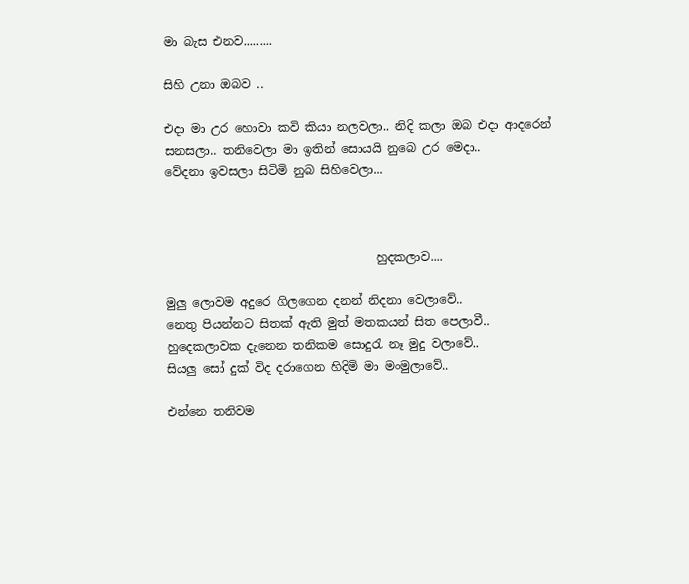මා බැස එනව.........

සිහි උනා ඔබව ..

එදා මා උර හොවා කවි කියා නලවලා.. නිදි කලා ඔබ එදා ආදරෙන් සනසලා.. තනිවෙලා මා ඉතින් සොයයි නුබෙ උර මෙදා..
වේදනා ඉවසලා සිටිමි නුබ සිහිවෙලා...



                                   හුදකලාව....

මුලු ලොවම අදුරෙ ගිලගෙන දනන් නිදනා වෙලාවේ..
නෙතු පියන්නට සිතක් ඇති මුත් මතකයන් සිත පෙලාවී..
හුදෙකලාවක දැනෙන තනිකම සොදුරැ නෑ මුදු වලාවේ..
සියලු සෝ දුක් විද දරාගෙන හිදිමි මා මංමුලාවේ..

එන්නෙ තනිවම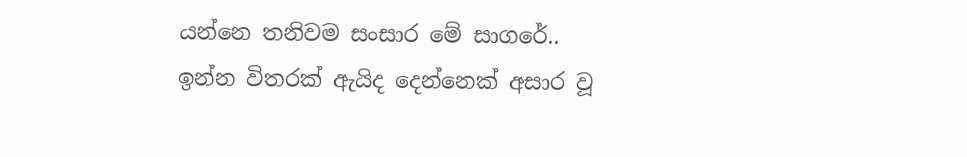යන්නෙ තනිවම සංසාර මේ සාගරේ..
ඉන්න විතරක් ඇයිද දෙන්නෙක් අසාර වූ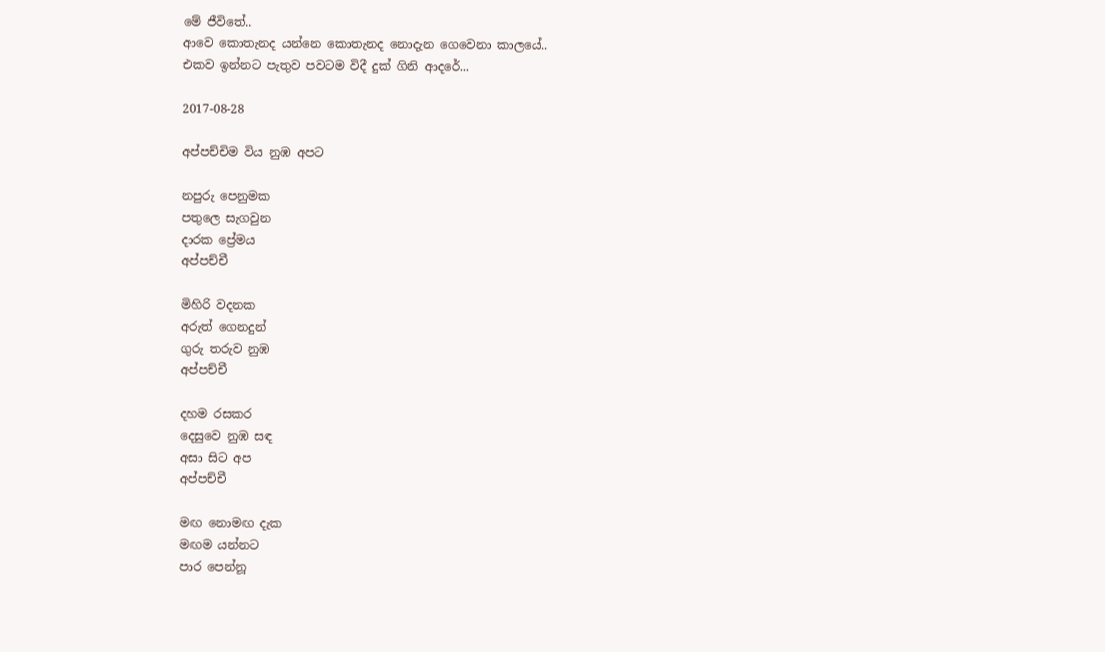මේ ජීවිතේ..
ආවෙ කොතැනද යන්නෙ කොතැනද නොදැන ගෙවෙනා කාලයේ..
එකව ඉන්නට පැතුව පවටම විදී දුක් ගිනි ආදරේ...

2017-08-28

අප්පච්චිම විය නුඹ අපට

නපුරු පෙනුමක
පතුලෙ සැගවුන
දාරක ප්‍රේමය
අප්පච්චී

මිහිරි වදනක
අරුත් ගෙනදුන්
ගුරු තරුව නුඹ
අප්පච්චී

දහම රසකර
දෙසුවෙ නුඹ සඳ
අසා සිට අප
අප්පච්චී

මඟ නොමඟ දැක
මඟම යන්නට
පාර පෙන්නූ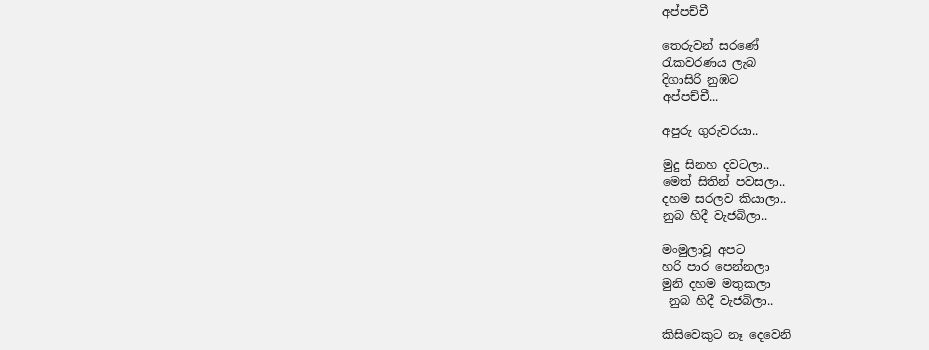අප්පච්චී

තෙරුවන් සරණේ
රැකවරණය ලැබ
දිගාසිරි නුඹට
අප්පච්චී...

අපුරු ගුරුවරයා..

මුදු සිනහ දවටලා..
මෙත් සිතින් පවසලා..
දහම සරලව කියාලා..
නුබ හිදී වැජබිලා..

මංමුලාවූ අපට
හරි පාර පෙන්නලා
මුනි දහම මතුකලා
 නුබ හිදී වැජබිලා..

කිසිවෙකුට නෑ දෙවෙනි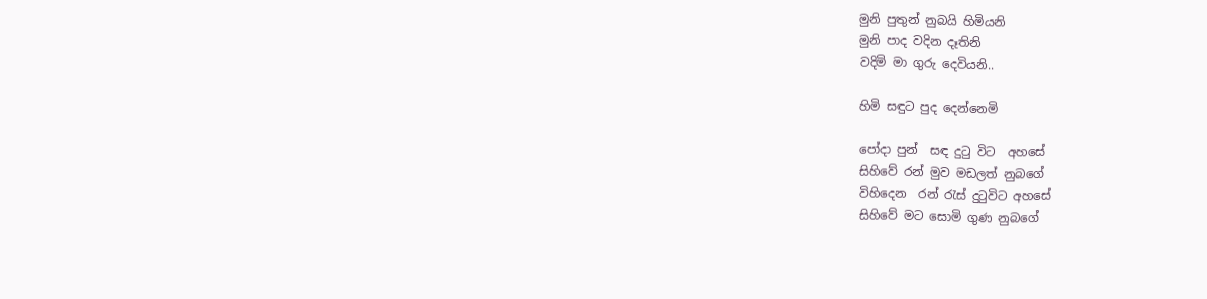මුනි පුතුන් නුබයි හිමියනි
මුනි පාද වදින දෑතිනි
වදිමි මා ගුරු දෙවියනි..

හිමි සඳුට පුද දෙන්නෙමි

පෝදා පුන්  සඳ දුටු විට  අහසේ
සිහිවේ රන් මුව මඩලත් නුබගේ
විහිදෙන  රන් රැස් දුටුවිට අහසේ
සිහිවේ මට සොමි ගුණ නුබගේ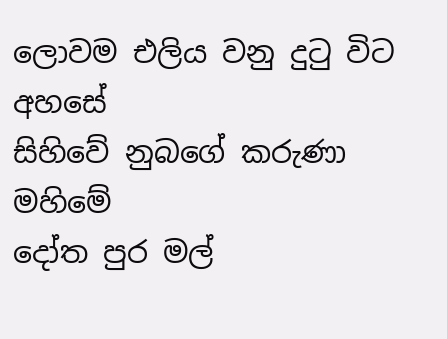ලොවම එලිය වනු දුටු විට අහසේ
සිහිවේ නුබගේ කරුණා මහිමේ
දෝත පුර මල්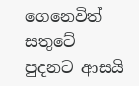ගෙනෙවිත් සතුටේ
පුදනට ආසයි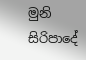මුනි සිරිපාදේ